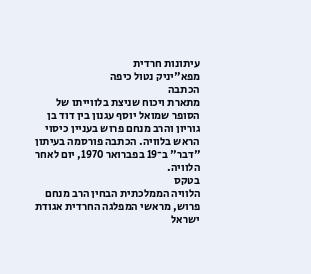עיתונות חרדית
מפא"יניק נטול כיפה
הכתבה
מתארת ויכוח שניצת בלווייתו של הסופר שמואל יוסף עגנון בין דוד בן
גוריון והרב מנחם פרוש בעניין כיסוי הראש בלוויה. הכתבה פורסמה בעיתון
"דבר" ב־19 בפברואר 1970, יום לאחר הלוויה.
בטקס
הלוויה הממלכתית הבחין הרב מנחם פרוש, מראשי המפלגה החרדית אגודת ישראל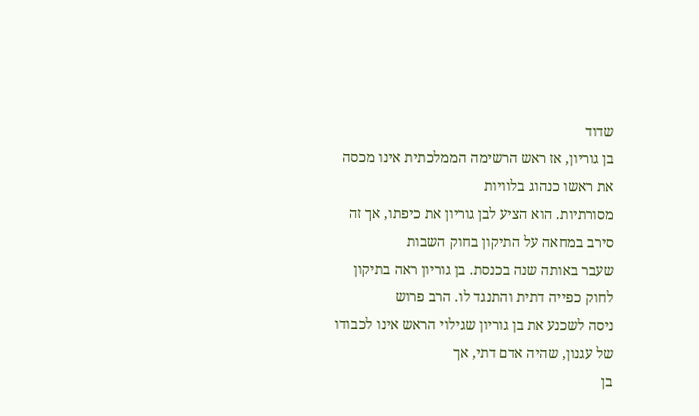שדוד
בן גוריון, אז ראש הרשימה הממלכתית אינו מכסה את ראשו כנהוג בלוויות
מסורתיות. הוא הציע לבן גוריון את כיפתו, אך זה סירב במחאה על התיקון בחוק השבות
שעבר באותה שנה בכנסת. בן גוריון ראה בתיקון לחוק כפייה דתית והתנגד לו. הרב פרוש
ניסה לשכנע את בן גוריון שגילוי הראש אינו לכבודו של עגנון, שהיה אדם דתי, אך
בן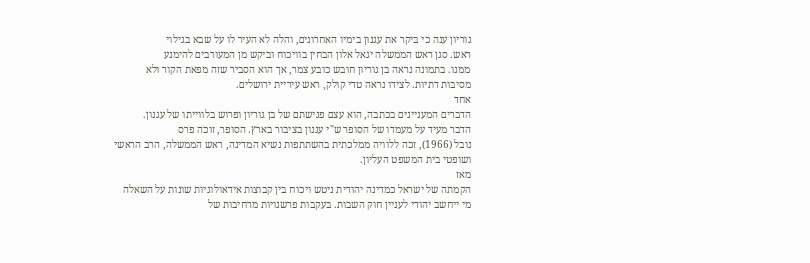גוריון ענה כי ביקר את עגנון בימיו האחרונים, והלה לא העיר לו על שבא בגילוי
ראש. סגן ראש הממשלה יגאל אלון הבחין בוויכוח וביקש מן המעורבים להימנע
ממנו. בתמונה נראה בן גוריון חובש כובע צמר, אך הוא הסביר שזה מפאת הקור ולא
מסיבות דתיות. לצידו נראה טדי קולק, ראש עיריית ירושלים.
אחד
הדברים המעניינים בכתבה, הוא עצם פגישתם של בן גוריון ופרוש בלווייתו של עגנון.
הדבר מעיד על מעמדו של הסופר ש"י עגנון בציבור בארץ. הסופר, זוכה פרס
נובל (1966), זכה ללוויה ממלכתית בהשתתפות נשיא המדינה, ראש הממשלה, הרב הראשי
ושופטי בית המשפט העליון.
מאז
הקמתה של ישראל כמדינה יהודית ניטש ויכוח בין קבוצות אידאולוגיות שונות על השאלה
מי ייחשב יהודי לעניין חוק השבות. בעקבות פרשנויות מרחיבות של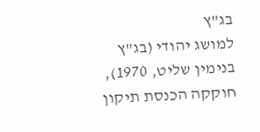בג"ץ
למושג יהודי (בג"ץ בנימין שליט, 1970), חוקקה הכנסת תיקון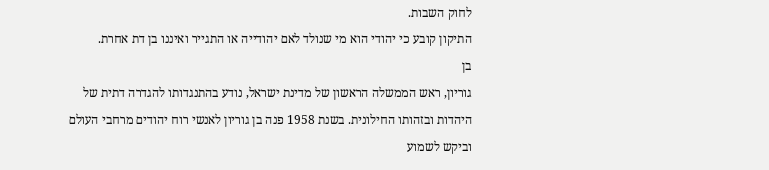לחוק השבות.
התיקון קובע כי יהודי הוא מי שנולד לאם יהודייה או התגייר ואיננו בן דת אחרת.
בן
גוריון, ראש הממשלה הראשון של מדינת ישראל, נודע בהתנגדותו להגדרה דתית של
היהדות ובזהותו החילונית. בשנת 1958 פנה בן גוריון לאנשי רוח יהודים מרחבי העולם
וביקש לשמוע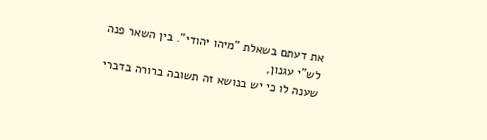את דעתם בשאלת "מיהו יהודי". בין השאר פנה לש"י עגנון,
שענה לו כי יש בנושא זה תשובה ברורה בדברי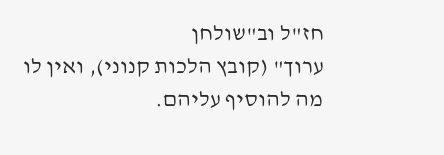חז"ל וב"שולחן
ערוך" (קובץ הלכות קנוני), ואין לו מה להוסיף עליהם.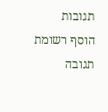תגובות
הוסף רשומת תגובה